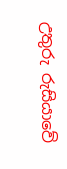උතුරු රුසියාවේ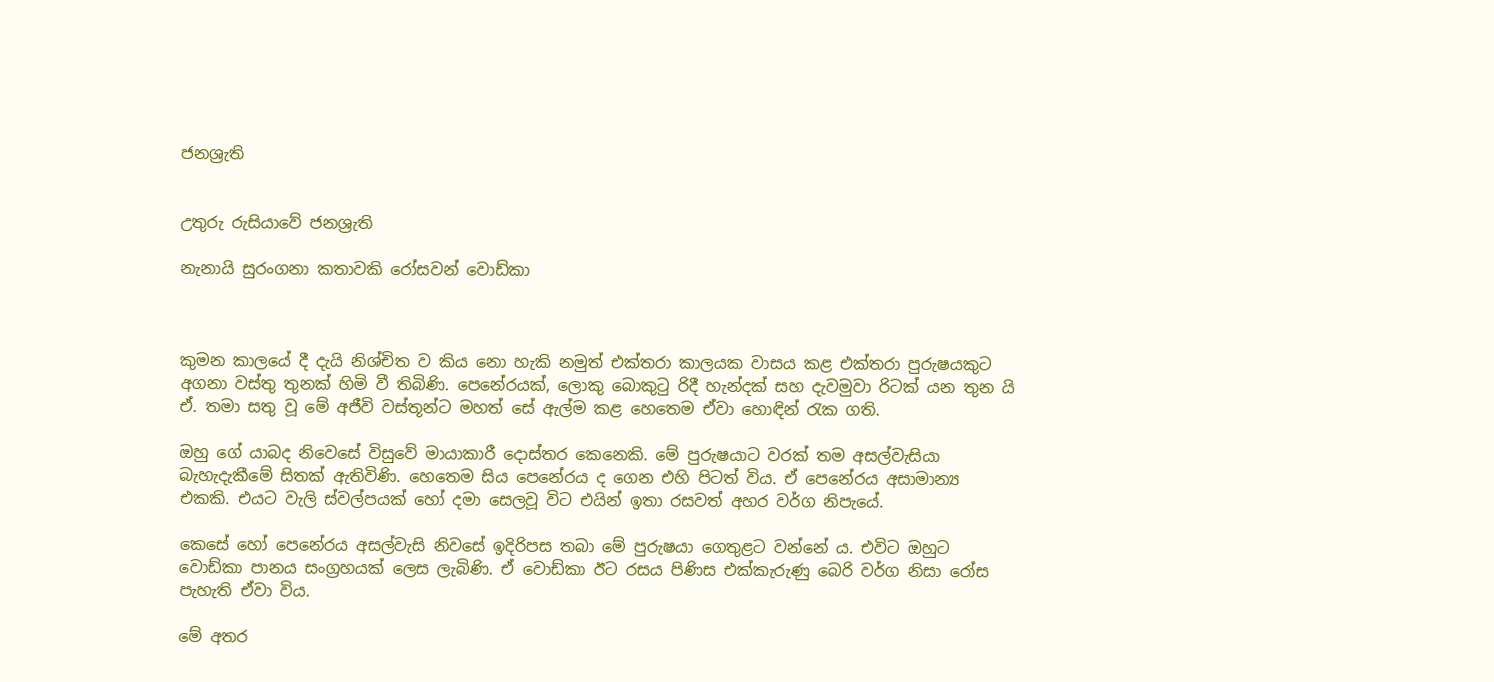ජනශ්‍රැති


උතුරු රුසියාවේ ජනශ්‍රැති

නැනායි සුරංගනා කතාවකි රෝසවන් වොඩ්කා



කුමන කාලයේ දී දැයි නිශ්චිත ව කිය නො හැකි නමුත් එක්තරා කාලයක වාසය කළ එක්තරා පුරුෂයකුට අගනා වස්තු තුනක් හිමි වී තිබිණි. පෙනේරයක්, ලොකු බොකුටු රිදී හැන්දක් සහ දැවමුවා රිටක් යන තුන යි ඒ. තමා සතු වූ මේ අජීවි වස්තූන්ට මහත් සේ ඇල්ම කළ හෙතෙම ඒවා හොඳින් රැක ගති.

ඔහු ගේ යාබද නිවෙසේ විසුවේ මායාකාරී දොස්තර කෙනෙකි. මේ පුරුෂයාට වරක් තම අසල්වැසියා බැහැදැකීමේ සිතක් ඇතිවිණි. හෙතෙම සිය පෙනේරය ද ගෙන එහි පිටත් විය. ඒ පෙනේරය අසාමාන්‍ය එකකි. එයට වැලි ස්වල්පයක් හෝ දමා සෙලවූ විට එයින් ඉතා රසවත් අහර වර්ග නිපැයේ.

කෙසේ හෝ පෙනේරය අසල්වැසි නිවසේ ඉදිරිපස තබා මේ පුරුෂයා ගෙතුළට වන්නේ ය. එවිට ඔහුට වොඩ්කා පානය සංග්‍රහයක් ලෙස ලැබිණි. ඒ වොඩ්කා ඊට රසය පිණිස එක්කැරුණු බෙරි වර්ග නිසා රෝස පැහැති ඒවා විය.

මේ අතර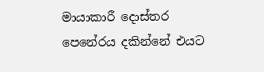මායාකාරී දොස්තර පෙනේරය දකින්නේ එයට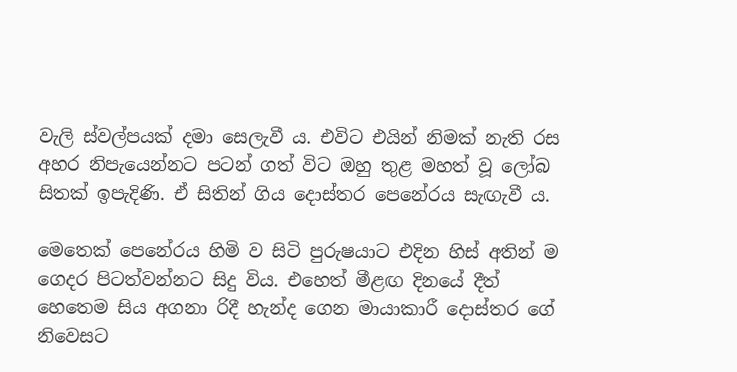වැලි ස්වල්පයක් දමා සෙලැවී ය. එවිට එයින් නිමක් නැති රස අහර නිපැයෙන්නට පටන් ගත් විට ඔහු තුළ මහත් වූ ලෝබ සිතක් ඉපැදිණි. ඒ සිතින් ගිය දොස්තර පෙනේරය සැඟැවී ය.

මෙතෙක් පෙනේරය හිමි ව සිටි පුරුෂයාට එදින හිස් අතින් ම ගෙදර පිටත්වන්නට සිදු විය. එහෙත් මීළඟ දිනයේ දීත් හෙතෙම සිය අගනා රිදී හැන්ද ගෙන මායාකාරී දොස්තර ගේ නිවෙසට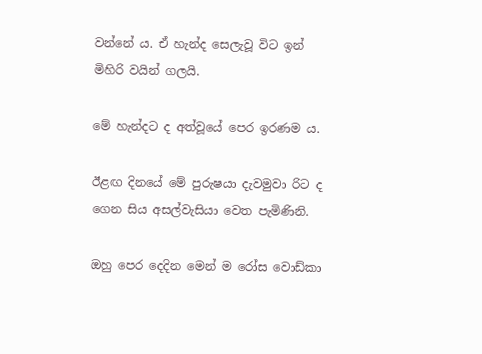වන්නේ ය. ඒ හැන්ද සෙලැවූ විට ඉන් මිහිරි වයින් ගලයි.

මේ හැන්දට ද අත්වූයේ පෙර ඉරණම ය.

ඊළඟ දිනයේ මේ පුරුෂයා දැවමුවා රිට ද ගෙන සිය අසල්වැසියා වෙත පැමිණිනි.

ඔහු පෙර දෙදින මෙන් ම රෝස වොඩ්කා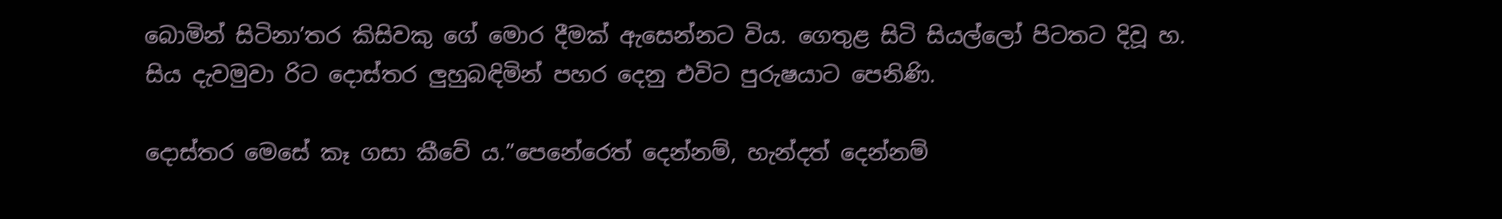බොමින් සිටිනා’තර කිසිවකු ගේ මොර දීමක් ඇසෙන්නට විය. ගෙතුළ සිටි සියල්ලෝ පිටතට දිවූ හ. සිය දැවමුවා රිට දොස්තර ලුහුබඳිමින් පහර දෙනු එවිට පුරුෂයාට පෙනිණි.

දොස්තර මෙසේ කෑ ගසා කීවේ ය.”පෙනේරෙත් දෙන්නම්, හැන්දත් දෙන්නම්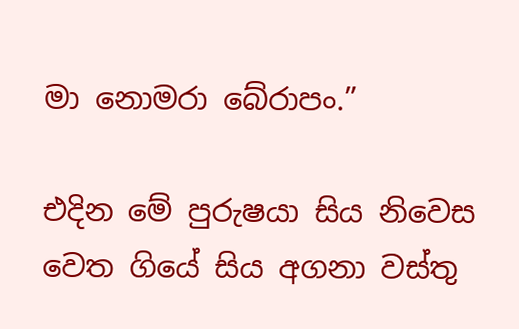මා නොමරා බේරාපං.”

එදින මේ පුරුෂයා සිය නිවෙස වෙත ගියේ සිය අගනා වස්තු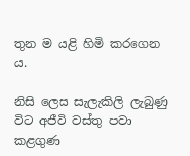තුන ම යළි හිමි කරගෙන ය.

නිසි ලෙස සැලැකිලි ලැබුණු විට අජීවි වස්තු පවා කළගුණ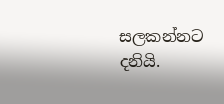සලකන්නට දනියි.